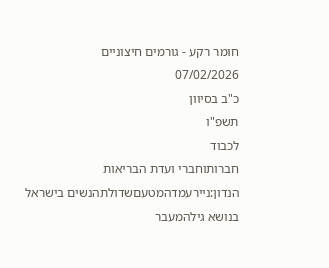חומר רקע - גורמים חיצוניים
07/02/2026
כ"ב בסיוון
תשפ"ו
לכבוד
חברותוחברי ועדת הבריאות
הנדון:ניירעמדהמטעםשדולתהנשים בישראל בנושא גילהמעבר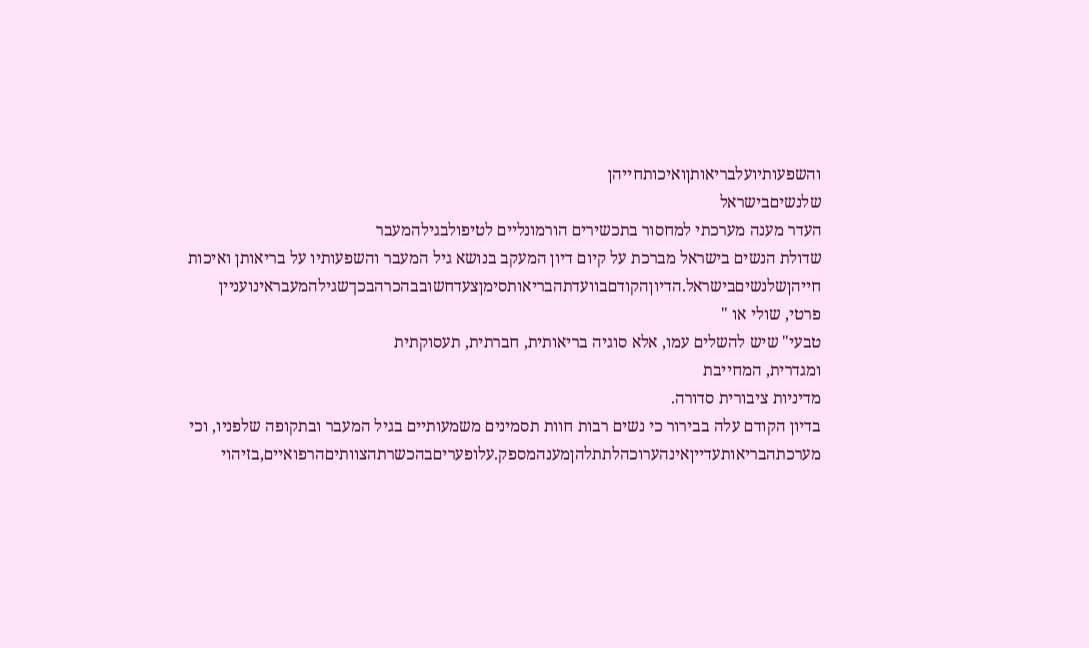והשפעותיועלבריאותןואיכותחייהן
שלנשיםבישראל
העדר מענה מערכתי למחסור בתכשירים הורמונליים לטיפולבגילהמעבר
שדולת הנשים בישראל מברכת על קיום דיון המעקב בנושא גיל המעבר והשפעותיו על בריאותן ואיכות
חייהןשלנשיםבישראל.הדיוןהקודםבוועדתהבריאותסימןצעדחשובבהכרהבכךשגילהמעבראינועניין
פרטי, שולי או "
טבעי" שיש להשלים עמו, אלא סוגיה בריאותית, חברתית, תעסוקתית
ומגדרית, המחייבת
מדיניות ציבורית סדורה.
בדיון הקודם עלה בבירור כי נשים רבות חוות תסמינים משמעותיים בגיל המעבר ובתקופה שלפניו, וכי
מערכתהבריאותעדייןאינהערוכהלתתלהןמענהמספק.עלופעריםבהכשרתהצוותיםהרפואיים,בזיהוי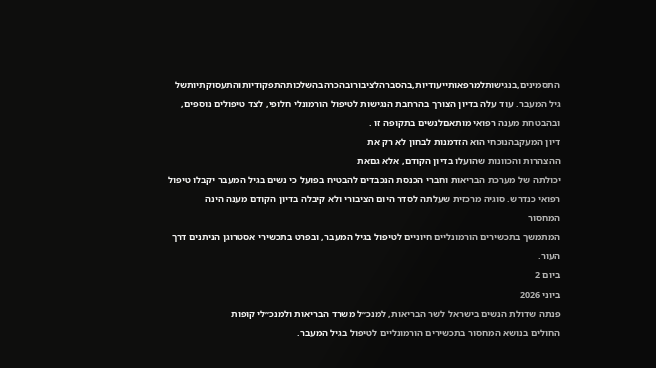התסמינים,בנגישותלמרפאותייעודיות,בהסברהלציבורובהכרהבהשלכותהתפקודיותוהתעסוקתיותשל
גיל המעבר. עוד עלה בדיון הצורך בהרחבת הנגישות לטיפול הורמונלי חלופי, לצד טיפולים נוספים,
ובהבטחת מענה רפואי מותאםלנשים בתקופה זו .
דיון המעקבהנוכחי הוא הזדמנות לבחון לא רק את
ההצהרות והכוונות שהועלו בדיון הקודם, אלא גםאת
יכולתה של מערכת הבריאות וחברי הכנסת הנכבדים להבטיח בפועל כי נשים בגיל המעבר יקבלו טיפול
רפואי כנדרש. סוגיה מרכזית שעלתה לסדר היום הציבורי ולא קיבלה בדיון הקודם מענה הינה
המחסור
המתמשך בתכשירים הורמונליים חיוניים לטיפול בגיל המעבר, ובפרט בתכשירי אסטרוגן הניתנים דרך
העור.
ביום 2
ביוני 2026
פנתה שדולת הנשים בישראל לשר הבריאות, למנכ״ל משרד הבריאות ולמנכ״לי קופות
החולים בנושא המחסור בתכשירים הורמונליים לטיפול בגיל המעבר.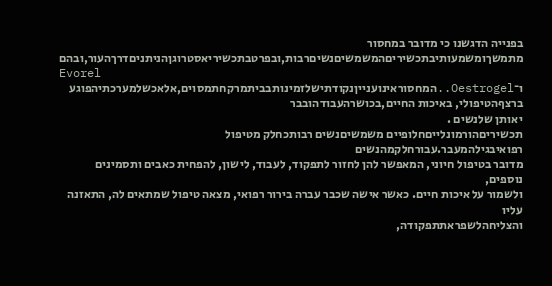בפנייה הדגשנו כי מדובר במחסור
מתמשךומשמעותיבתכשיריםהמשמשיםנשיםרבות,ובפרטבתכשיריאסטרוגןהניתניםדרךהעור,ובהם
Evorel
ו־Oestrogel..המחסוראינוענייןנקודתישלזמינותבביתמרקחתמסוים,אלאכשלמערכתיהפוגע
ברצףהטיפולי, באיכות החיים,בכושרהעבודהובבר
יאותן שלנשים .
תכשיריםהורמונלייםחלופיים משמשיםנשים רבותכחלק מטיפול רפואיבגילהמעבר.עבורחלקמהנשים
מדובר בטיפול חיוני, המאפשר להן לחזור לתפקוד, לעבוד, לישון, להפחית כאבים ותסמינים נוספים,
ולשמור על איכות חיים. כאשר אישה שכבר עברה בירור רפואי, מצאה טיפול שמתאים לה, התאזנה עליו
והצליחהלשפראתתפקודה,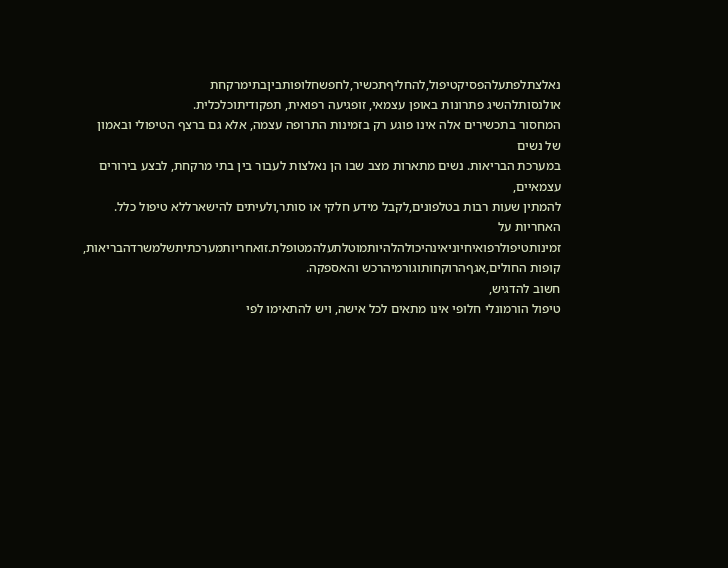נאלצתלפתעלהפסיקטיפול,להחליףתכשיר,לחפשחלופותביןבתימרקחת
אולנסותלהשיג פתרונות באופן עצמאי, זופגיעה רפואית, תפקודיתוכלכלית.
המחסור בתכשירים אלה אינו פוגע רק בזמינות התרופה עצמה, אלא גם ברצף הטיפולי ובאמון של נשים
במערכת הבריאות. נשים מתארות מצב שבו הן נאלצות לעבור בין בתי מרקחת, לבצע בירורים עצמאיים,
להמתין שעות רבות בטלפונים,לקבל מידע חלקי או סותר,ולעיתים להישארללא טיפול כלל. האחריות על
זמינותטיפולרפואיחיוניאינהיכולהלהיותמוטלתעלהמטופלת.זואחריותמערכתיתשלמשרדהבריאות,
קופות החולים,אגףהרוקחותוגורמיהרכש והאספקה.
חשוב להדגיש,
טיפול הורמונלי חלופי אינו מתאים לכל אישה, ויש להתאימו לפי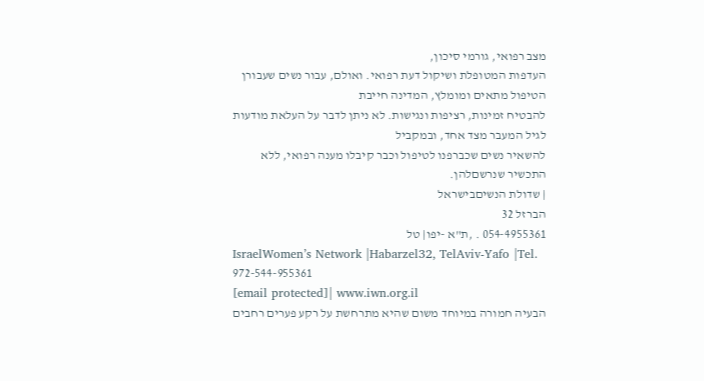מצב רפואי, גורמי סיכון,
העדפות המטופלת ושיקול דעת רפואי. ואולם, עבור נשים שעבורן הטיפול מתאים ומומלץ, המדינה חייבת
להבטיח זמינות, רציפות ונגישות. לא ניתן לדבר על העלאת מודעות לגיל המעבר מצד אחד, ובמקביל
להשאיר נשים שכברפנו לטיפול וכבר קיבלו מענה רפואי, ללא
התכשיר שנרשםלהן.
| שדולת הנשיםבישראל
הברזל 32
054-4955361 . ,ת"א -יפו| טל
IsraelWomen’s Network |Habarzel32, TelAviv-Yafo |Tel. 972-544-955361
[email protected]| www.iwn.org.il
הבעיה חמורה במיוחד משום שהיא מתרחשת על רקע פערים רחבים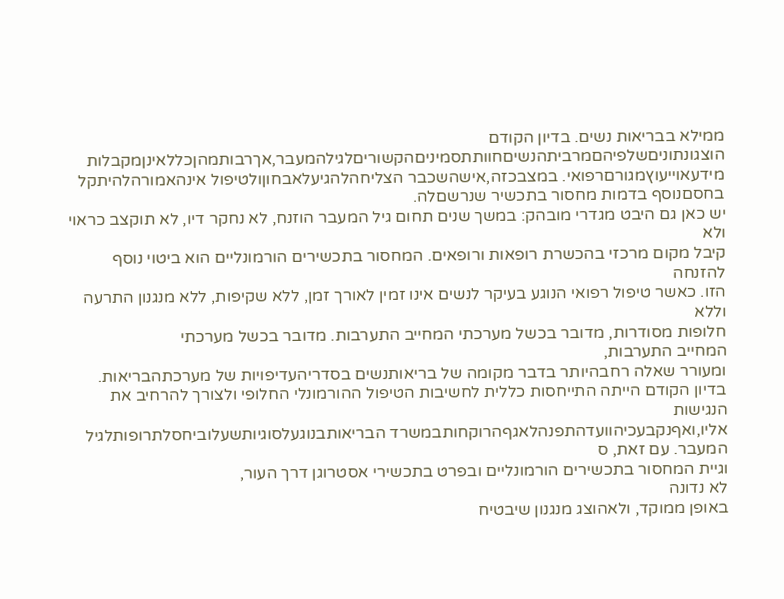ממילא בבריאות נשים. בדיון הקודם
הוצגונתוניםשלפיהםמרביתהנשיםחוותתסמיניםהקשוריםלגילהמעבר,אךרבותמהןכללאינןמקבלות
מידעאוייעוץמגורםרפואי. במצבכזה,אישהשכבר הצליחהלהגיעלאבחוןולטיפול אינהאמורהלהיתקל
בחסםנוסף בדמות מחסור בתכשיר שנרשםלה.
יש כאן גם היבט מגדרי מובהק: במשך שנים תחום גיל המעבר הוזנח, לא נחקר דיו, לא תוקצב כראוי ולא
קיבל מקום מרכזי בהכשרת רופאות ורופאים. המחסור בתכשירים הורמונליים הוא ביטוי נוסף להזנחה
הזו. כאשר טיפול רפואי הנוגע בעיקר לנשים אינו זמין לאורך זמן, ללא שקיפות, ללא מנגנון התרעה
וללא
חלופות מסודרות, מדובר בכשל מערכתי המחייב התערבות. מדובר בכשל מערכתי
המחייב התערבות,
ומעורר שאלה רחבהיותר בדבר מקומה של בריאותנשים בסדריהעדיפויות של מערכתהבריאות.
בדיון הקודם הייתה התייחסות כללית לחשיבות הטיפול ההורמונלי החלופי ולצורך להרחיב את הנגישות
אליו,ואףנקבעכיהוועדהתפנהלאגףהרוקחותבמשרד הבריאותבנוגעלסוגיותשעלוביחסלתרופותלגיל
המעבר. עם זאת, ס
וגיית המחסור בתכשירים הורמונליים ובפרט בתכשירי אסטרוגן דרך העור,
לא נדונה
באופן ממוקד, ולאהוצג מנגנון שיבטיח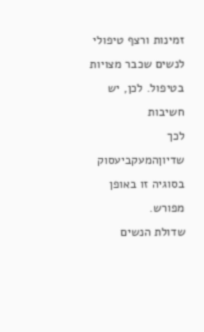זמינות ורצף טיפולי לנשים שכבר מצויות בטיפול. לכן, יש חשיבות
לכך שדיוןהמעקביעסוק בסוגיה זו באופן מפורש.
שדולת הנשים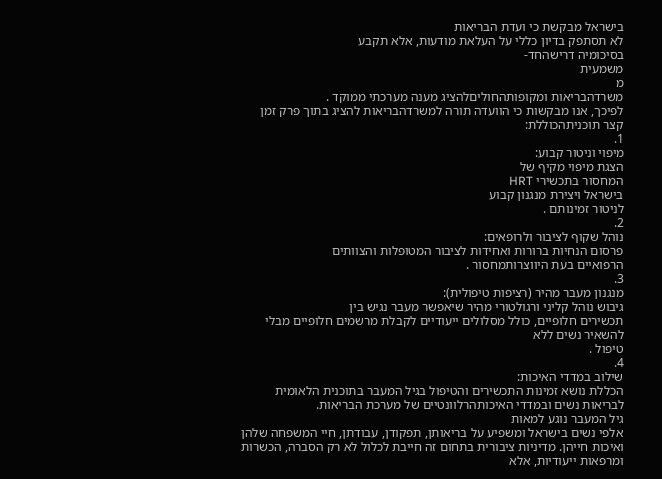בישראל מבקשת כי ועדת הבריאות
לא תסתפק בדיון כללי על העלאת מודעות, אלא תקבע
בסיכומיה דרישהחד-
משמעית
מ
משרדהבריאות ומקופותהחוליםלהציג מענה מערכתי ממוקד .
לפיכך, אנו מבקשות כי הוועדה תורה למשרדהבריאות להציג בתוך פרק זמן קצר תוכניתהכוללת:
1.
מיפוי וניטור קבוע:
הצגת מיפוי מקיף של
המחסור בתכשירי HRT
בישראל ויצירת מנגנון קבוע
לניטור זמינותם .
2.
נוהל שקוף לציבור ולרופאים:
פרסום הנחיות ברורות ואחידות לציבור המטופלות והצוותים
הרפואיים בעת היווצרותמחסור .
3.
מנגנון מעבר מהיר (רציפות טיפולית):
גיבוש נוהל קליני ורגולטורי מהיר שיאפשר מעבר נגיש בין
תכשירים חלופיים, כולל מסלולים ייעודיים לקבלת מרשמים חלופיים מבלי להשאיר נשים ללא
טיפול .
4.
שילוב במדדי האיכות:
הכללת נושא זמינות התכשירים והטיפול בגיל המעבר בתוכנית הלאומית
לבריאות נשים ובמדדי האיכותהרלוונטיים של מערכת הבריאות.
גיל המעבר נוגע למאות
אלפי נשים בישראל ומשפיע על בריאותן, תפקודן, עבודתן, חיי המשפחה שלהן
ואיכות חייהן. מדיניות ציבורית בתחום זה חייבת לכלול לא רק הסברה, הכשרות ומרפאות ייעודיות, אלא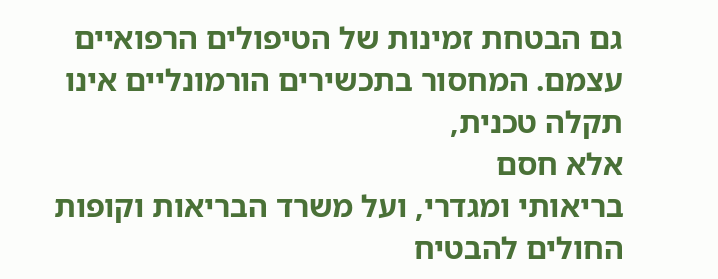גם הבטחת זמינות של הטיפולים הרפואיים עצמם. המחסור בתכשירים הורמונליים אינו תקלה טכנית,
אלא חסם
בריאותי ומגדרי, ועל משרד הבריאות וקופות החולים להבטיח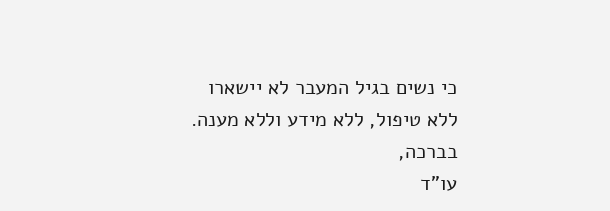כי נשים בגיל המעבר לא יישארו
ללא טיפול, ללא מידע וללא מענה.
בברכה,
עו"ד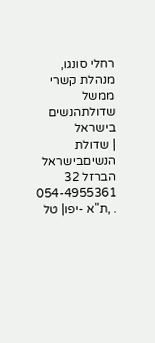רחלי סונגו,
מנהלת קשרי ממשל
שדולתהנשים בישראל
| שדולת הנשיםבישראל
הברזל 32
054-4955361 . ,ת"א -יפו| טל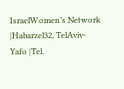IsraelWomen’s Network |Habarzel32, TelAviv-Yafo |Tel.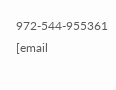972-544-955361
[email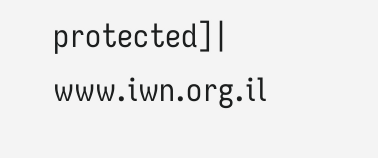protected]| www.iwn.org.il